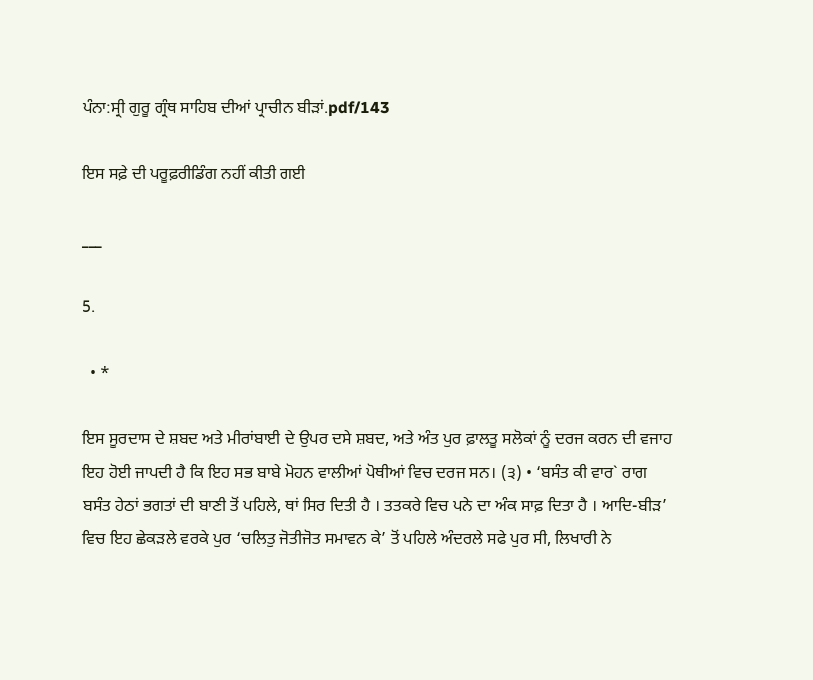ਪੰਨਾ:ਸ੍ਰੀ ਗੁਰੂ ਗ੍ਰੰਥ ਸਾਹਿਬ ਦੀਆਂ ਪ੍ਰਾਚੀਨ ਬੀੜਾਂ.pdf/143

ਇਸ ਸਫ਼ੇ ਦੀ ਪਰੂਫ਼ਰੀਡਿੰਗ ਨਹੀਂ ਕੀਤੀ ਗਈ

___

5.

  • *

ਇਸ ਸੂਰਦਾਸ ਦੇ ਸ਼ਬਦ ਅਤੇ ਮੀਰਾਂਬਾਈ ਦੇ ਉਪਰ ਦਸੇ ਸ਼ਬਦ, ਅਤੇ ਅੰਤ ਪੁਰ ਫ਼ਾਲਤੂ ਸਲੋਕਾਂ ਨੂੰ ਦਰਜ ਕਰਨ ਦੀ ਵਜਾਹ ਇਹ ਹੋਈ ਜਾਪਦੀ ਹੈ ਕਿ ਇਹ ਸਭ ਬਾਬੇ ਮੋਹਨ ਵਾਲੀਆਂ ਪੋਥੀਆਂ ਵਿਚ ਦਰਜ ਸਨ। (੩) • ‘ਬਸੰਤ ਕੀ ਵਾਰ` ਰਾਗ ਬਸੰਤ ਹੇਠਾਂ ਭਗਤਾਂ ਦੀ ਬਾਣੀ ਤੋਂ ਪਹਿਲੇ, ਥਾਂ ਸਿਰ ਦਿਤੀ ਹੈ । ਤਤਕਰੇ ਵਿਚ ਪਨੇ ਦਾ ਅੰਕ ਸਾਫ਼ ਦਿਤਾ ਹੈ । ਆਦਿ-ਬੀੜ’ ਵਿਚ ਇਹ ਛੇਕੜਲੇ ਵਰਕੇ ਪੁਰ ‘ਚਲਿਤੁ ਜੋਤੀਜੋਤ ਸਮਾਵਨ ਕੇ’ ਤੋਂ ਪਹਿਲੇ ਅੰਦਰਲੇ ਸਫੇ ਪੁਰ ਸੀ, ਲਿਖਾਰੀ ਨੇ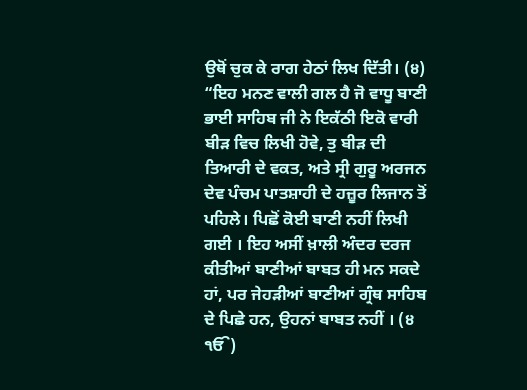ਉਥੋਂ ਚੁਕ ਕੇ ਰਾਗ ਹੇਠਾਂ ਲਿਖ ਦਿੱਤੀ। (੪) “ਇਹ ਮਨਣ ਵਾਲੀ ਗਲ ਹੈ ਜੋ ਵਾਧੂ ਬਾਣੀ ਭਾਈ ਸਾਹਿਬ ਜੀ ਨੇ ਇਕੱਠੀ ਇਕੋ ਵਾਰੀ ਬੀੜ ਵਿਚ ਲਿਖੀ ਹੋਵੇ, ਤੁ ਬੀੜ ਦੀ ਤਿਆਰੀ ਦੇ ਵਕਤ, ਅਤੇ ਸ੍ਰੀ ਗੁਰੂ ਅਰਜਨ ਦੇਵ ਪੰਚਮ ਪਾਤਸ਼ਾਹੀ ਦੇ ਹਜ਼ੂਰ ਲਿਜਾਨ ਤੋਂ ਪਹਿਲੇ। ਪਿਛੋਂ ਕੋਈ ਬਾਣੀ ਨਹੀਂ ਲਿਖੀ ਗਈ । ਇਹ ਅਸੀਂ ਖ਼ਾਲੀ ਅੰਦਰ ਦਰਜ ਕੀਤੀਆਂ ਬਾਣੀਆਂ ਬਾਬਤ ਹੀ ਮਨ ਸਕਦੇ ਹਾਂ, ਪਰ ਜੇਹੜੀਆਂ ਬਾਣੀਆਂ ਗ੍ਰੰਥ ਸਾਹਿਬ ਦੇ ਪਿਛੇ ਹਨ, ਉਹਨਾਂ ਬਾਬਤ ਨਹੀਂ । (੪ ੴ)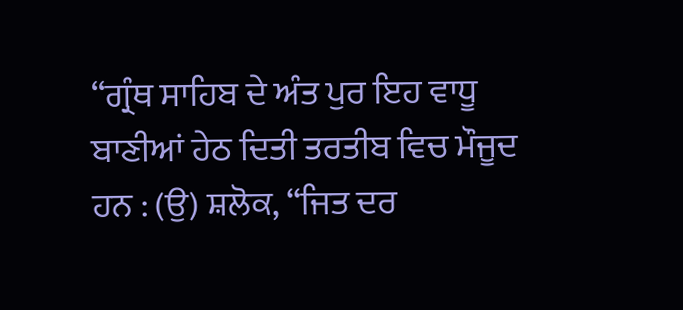“ਗ੍ਰੰਥ ਸਾਹਿਬ ਦੇ ਅੰਤ ਪੁਰ ਇਹ ਵਾਧੂ ਬਾਣੀਆਂ ਹੇਠ ਦਿਤੀ ਤਰਤੀਬ ਵਿਚ ਮੌਜੂਦ ਹਨ : (ਉ) ਸ਼ਲੋਕ, “ਜਿਤ ਦਰ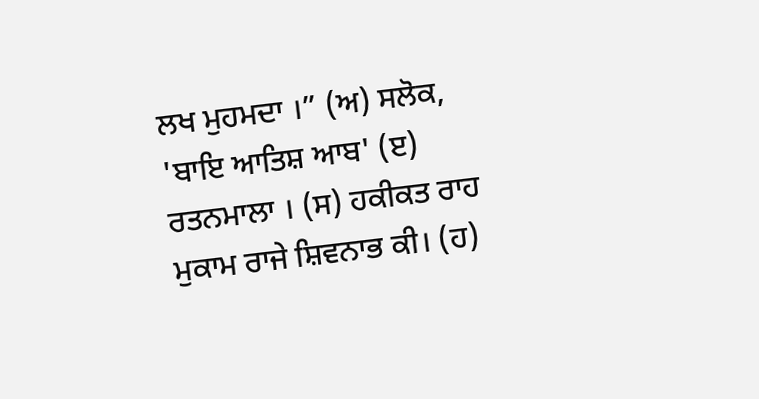ਲਖ ਮੁਹਮਦਾ ।” (ਅ) ਸਲੋਕ, 'ਬਾਇ ਆਤਿਸ਼ ਆਬ' (ੲ) ਰਤਨਮਾਲਾ । (ਸ) ਹਕੀਕਤ ਰਾਹ ਮੁਕਾਮ ਰਾਜੇ ਸ਼ਿਵਨਾਭ ਕੀ। (ਹ)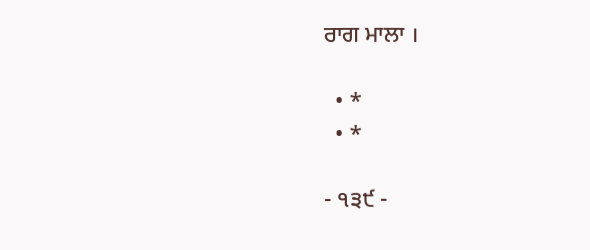ਰਾਗ ਮਾਲਾ ।

  • *
  • *

- ੧੩੯ -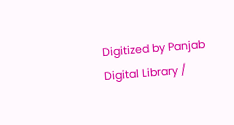Digitized by Panjab Digital Library /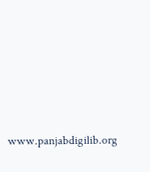www.panjabdigilib.org